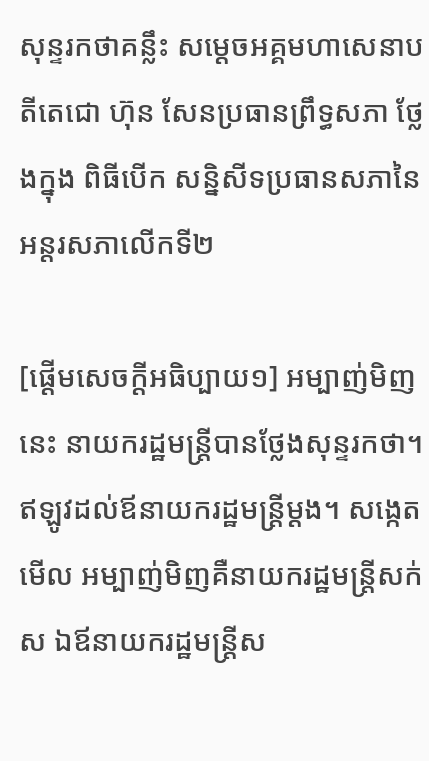សុន្ទរកថាគន្លឹះ សម្តេចអគ្គមហាសេនាបតីតេជោ ហ៊ុន សែនប្រធានព្រឹទ្ធសភា ថ្លែងក្នុង ពិធីបើក សន្និសីទប្រធានសភានៃអន្តរសភាលើកទី២

[ផ្ដើមសេចក្ដីអធិប្បាយ១] អម្បាញ់មិញនេះ នាយករដ្ឋមន្រ្តីបានថ្លែងសុន្ទរកថា។ ឥឡូវដល់ឪនាយករដ្ឋមន្រ្តីម្ដង។ សង្កេតមើល អម្បាញ់មិញគឺនាយករដ្ឋមន្រ្តីសក់ស ឯឪនាយករដ្ឋមន្រ្តីស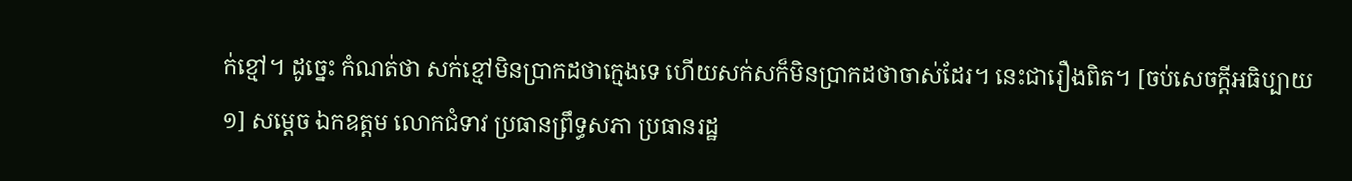ក់ខ្មៅ។ ដូច្នេះ កំណត់ថា សក់ខ្មៅមិនប្រាកដថាក្មេងទេ ហើយសក់សក៏មិនប្រាកដថាចាស់ដែរ។ នេះជារឿងពិត។ [ចប់សេចក្ដីអធិប្បាយ១] សម្តេច ឯកឧត្តម លោកជំទាវ ប្រធានព្រឹទ្ធសភា ប្រធានរដ្ឋ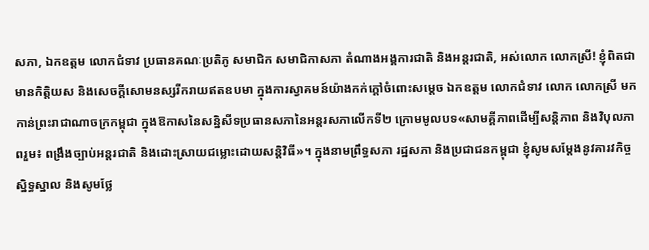សភា, ឯកឧត្តម លោកជំទាវ ប្រធានគណៈប្រតិភូ សមាជិក សមាជិកាសភា តំណាងអង្គការជាតិ និងអន្តរជាតិ, អស់លោក លោកស្រី! ខ្ញុំពិតជាមានកិត្តិយស និងសេចក្តីសោមនស្សរីករាយឥតឧបមា ក្នុងការស្វាគមន៍យ៉ាងកក់ក្តៅចំពោះសម្តេច ឯកឧត្តម លោកជំទាវ លោក លោកស្រី មកកាន់ព្រះរាជាណាចក្រកម្ពុជា ក្នុងឱកាសនៃសន្និសីទប្រធានសភានៃអន្តរសភាលើកទី២ ក្រោមមូលបទ«សាមគ្គីភាពដើម្បីសន្តិភាព និងវិបុលភាពរួម៖ ពង្រឹងច្បាប់អន្តរជាតិ និងដោះស្រាយជម្លោះដោយសន្តិវិធី»។ ក្នុងនាមព្រឹទ្ធសភា រដ្ឋសភា និងប្រជាជនកម្ពុជា ខ្ញុំសូមសម្តែងនូវគារវកិច្ចស្និទ្ធស្នាល និងសូមថ្លែ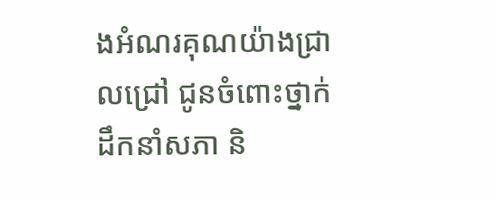ងអំណរគុណយ៉ាងជ្រាលជ្រៅ ជូនចំពោះថ្នាក់ដឹកនាំសភា និ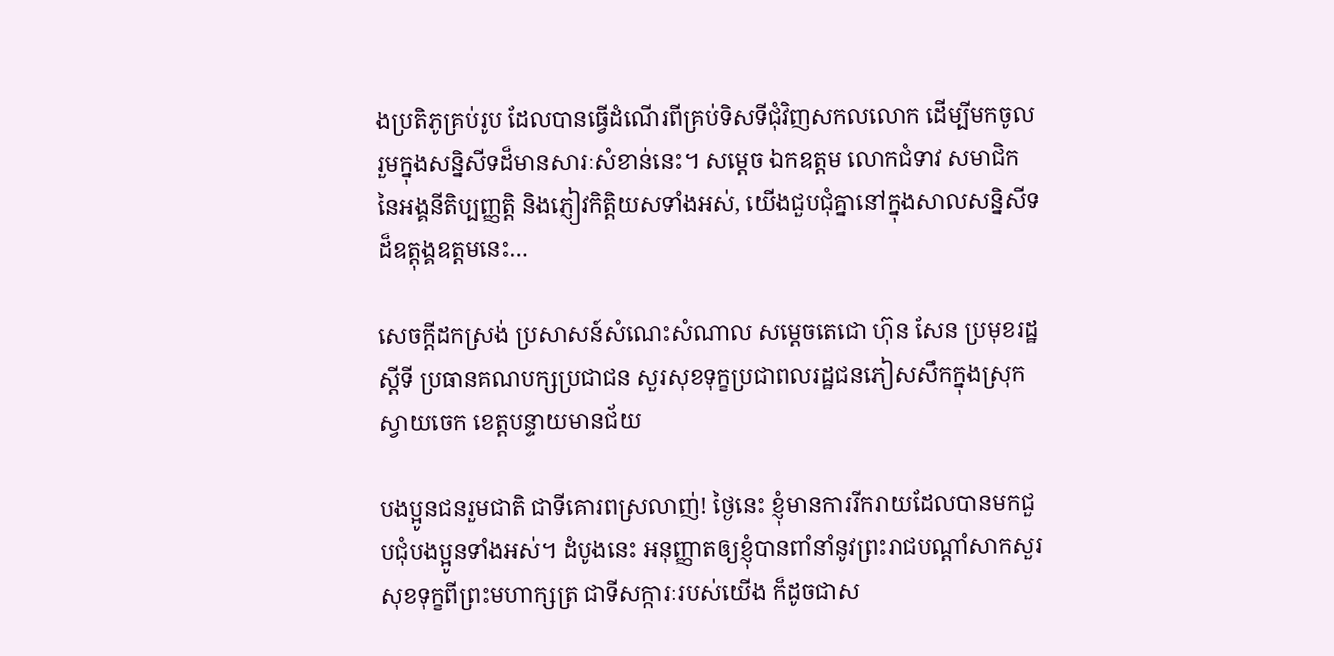ងប្រតិភូគ្រប់រូប ដែលបានធ្វើដំណើរពីគ្រប់ទិសទីជុំវិញសកលលោក ដើម្បីមកចូលរួមក្នុងសន្និសីទដ៏មានសារៈសំខាន់នេះ។ សម្តេច ឯកឧត្តម លោកជំទាវ សមាជិកនៃអង្គនីតិប្បញ្ញត្តិ និងភ្ញៀវកិត្តិយសទាំងអស់, យើងជួបជុំគ្នានៅក្នុងសាលសន្និសីទដ៏ឧត្តុង្គឧត្តមនេះ…

សេចក្តីដកស្រង់ ប្រសាសន៍សំណេះសំណាល សម្តេចតេជោ ហ៊ុន សែន ប្រមុខរដ្ឋស្តីទី ប្រធានគណបក្សប្រជាជន សួរសុខទុក្ខប្រជាពលរដ្ឋជនភៀសសឹកក្នុងស្រុកស្វាយចេក ខេត្តបន្ទាយមានជ័យ

បងប្អូនជនរួមជាតិ ជាទីគោរពស្រលាញ់! ថ្ងៃនេះ ខ្ញុំមានការរីករាយដែលបានមកជួបជុំបងប្អូនទាំងអស់។ ដំបូងនេះ អនុញ្ញាតឲ្យខ្ញុំបានពាំនាំនូវព្រះរាជបណ្ដាំសាកសួរសុខទុក្ខពីព្រះមហាក្សត្រ ជាទីសក្ការៈរបស់យើង ក៏ដូចជាស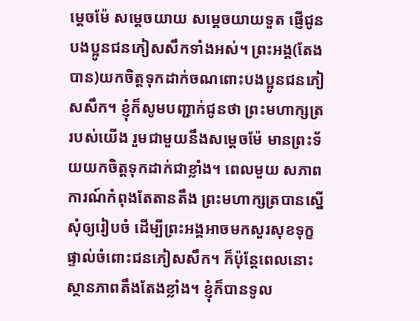ម្ដេចម៉ែ សម្ដេចយាយ សម្ដេចយាយទួត ផ្ញើជូនបងប្អូនជនភៀសសឹកទាំងអស់។ ព្រះអង្គ(តែងបាន)យកចិត្តទុកដាក់ចណពោះបងប្អូនជនភៀសសឹក។ ខ្ញុំក៏សូមបញ្ជាក់ជូនថា ព្រះមហាក្សត្ររបស់យើង រួមជាមួយនឹងសម្ដេចម៉ែ មានព្រះទ័យយកចិត្តទុកដាក់ជាខ្លាំង។ ពេលមួយ សភាពការណ៍កំពុងតែតានតឹង ព្រះមហាក្សត្របានស្នើសុំឲ្យរៀបចំ ដើម្បីព្រះអង្គអាចមកសួរសុខទុក្ខផ្ទាល់ចំពោះជនភៀសសឹក។ ក៏ប៉ុន្តែពេលនោះ ស្ថានភាពតឹងតែងខ្លាំង។ ខ្ញុំក៏បានទូល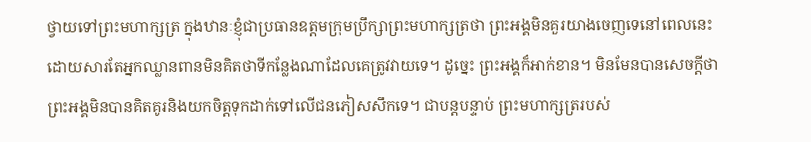ថ្វាយទៅព្រះមហាក្សត្រ ក្នុងឋានៈខ្ញុំជាប្រធានឧត្តមក្រុមប្រឹក្សាព្រះមហាក្សត្រថា ព្រះអង្គមិនគួរយាងចេញទេនៅពេលនេះ ដោយសារតែអ្នកឈ្លានពានមិនគិតថាទីកន្លែងណាដែលគេត្រូវវាយទេ។ ដូច្នេះ ព្រះអង្គក៏អាក់ខាន។ មិនមែនបានសេចក្ដីថា ព្រះអង្គមិនបានគិតគូរនិងយកចិត្តទុកដាក់ទៅលើជនភៀសសឹកទេ។ ជាបន្តបន្ទាប់ ព្រះមហាក្សត្ររបស់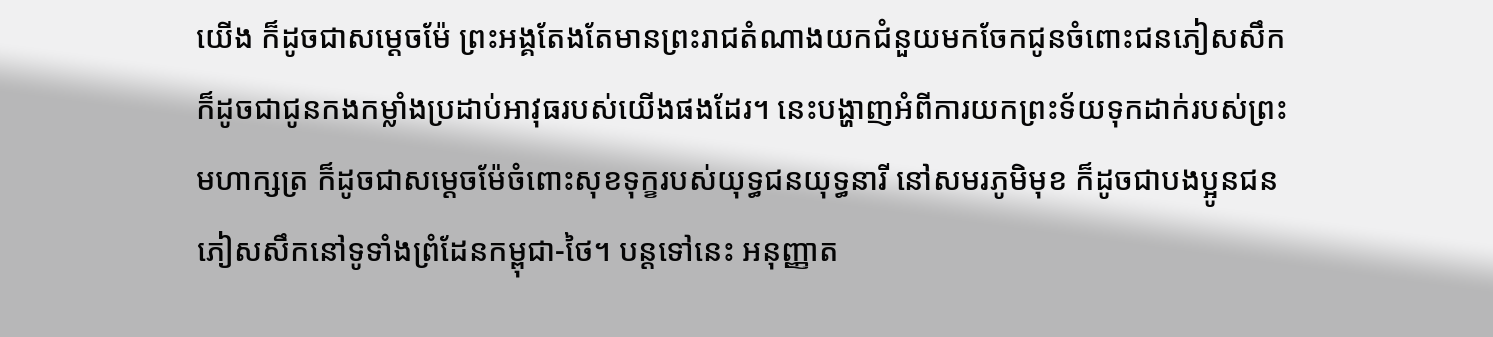យើង ក៏ដូចជាសម្ដេចម៉ែ ព្រះអង្គតែងតែមានព្រះរាជតំណាងយកជំនួយមកចែកជូនចំពោះជនភៀសសឹក ក៏ដូចជាជូនកងកម្លាំងប្រដាប់អាវុធរបស់យើងផងដែរ។ នេះបង្ហាញអំពីការយកព្រះទ័យទុកដាក់របស់ព្រះមហាក្សត្រ ក៏ដូចជាសម្ដេចម៉ែចំពោះសុខទុក្ខរបស់យុទ្ធជនយុទ្ធនារី នៅសមរភូមិមុខ ក៏ដូចជាបងប្អូនជនភៀសសឹកនៅទូទាំងព្រំដែនកម្ពុជា-ថៃ។ បន្តទៅនេះ អនុញ្ញាត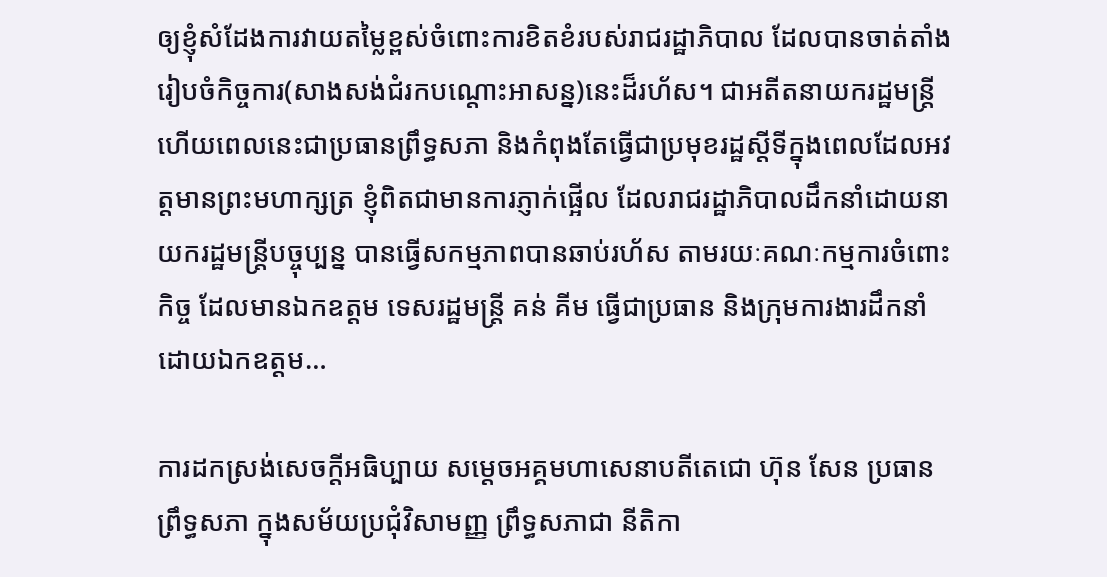ឲ្យខ្ញុំសំដែងការវាយតម្លៃខ្ពស់ចំពោះការខិតខំរបស់រាជរដ្ឋាភិបាល ដែលបានចាត់តាំងរៀបចំកិច្ចការ(សាងសង់ជំរកបណ្តោះអាសន្ន)នេះដ៏រហ័ស។ ជាអតីតនាយករដ្ឋមន្ត្រី ហើយពេលនេះជាប្រធានព្រឹទ្ធសភា និងកំពុងតែធ្វើជាប្រមុខរដ្ឋស្ដីទីក្នុងពេលដែលអវត្តមានព្រះមហាក្សត្រ ខ្ញុំពិតជាមានការភ្ញាក់ផ្អើល ដែលរាជរដ្ឋាភិបាលដឹកនាំដោយនាយករដ្ឋមន្ត្រីបច្ចុប្បន្ន បានធ្វើសកម្មភាពបានឆាប់រហ័ស តាមរយៈគណៈកម្មការចំពោះកិច្ច ដែលមានឯកឧត្ដម ទេសរដ្ឋមន្ត្រី គន់ គីម ធ្វើជាប្រធាន និងក្រុមការងារដឹកនាំដោយឯកឧត្ដម…

ការដកស្រង់សេចក្តីអធិប្បាយ សម្តេចអគ្គមហាសេនាបតីតេជោ ហ៊ុន សែន ប្រធានព្រឹទ្ធសភា ក្នុងសម័យប្រជុំវិសាមញ្ញ ព្រឹទ្ធសភាជា នីតិកា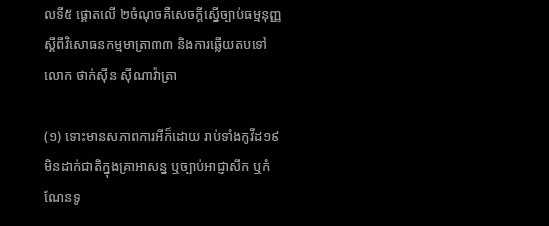លទី៥ ផ្តោតលើ ២ចំណុចគឺសេចក្តីស្នើច្បាប់ធម្មនុញ្ញស្តីពីវិសោធនកម្មមាត្រា៣៣ និងការឆ្លើយតបទៅ លោក ថាក់ស៊ីន ស៊ីណាវ៉ាត្រា

(១) ទោះមានសភាពការអីក៏ដោយ រាប់ទាំងកូវីដ១៩ មិនដាក់ជាតិក្នុងគ្រាអាសន្ន ឬច្បាប់អាជ្ញាសឹក ឬកំណែនទូ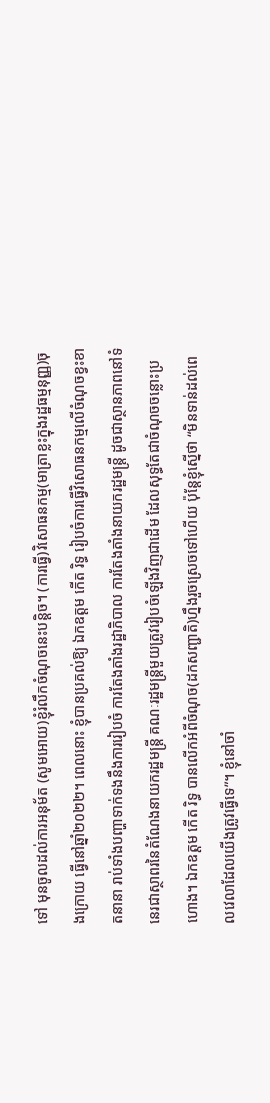ទៅ មុនចូលដល់ការអនុម័ត (សូមអោយ)ខ្ញុំរំលឹកចំណុចនេះបន្តិច។ (ការធ្វើ)វិសោធនកម្ម(មាត្រាខ្លះក្នុងរដ្ឋធម្មនុញ្ញ)ចុងក្រោយ ធ្វើនៅឆ្នាំ២០២២។ ពេលនោះ ខ្ញុំបានប្រគល់ឱ្យ ឯកឧត្តម កើត រិទ្ធ រៀបចំការធ្វើវិសោធនកម្មលើចំណុចខ្វះខាតនានា រាប់ទាំងបញ្ហាទាក់ទងនឹងការរៀបចំ ការតែងតាំងរដ្ឋាភិបាល ការតែងតាំងនាយករដ្ឋមន្ត្រី ដូចជាស្ថានភាពនៅទំនេរជាស្ថាពរនៃតំណែងនាយករដ្ឋមន្ត្រី គណៈរដ្ឋមន្ត្រីមួយត្រូវរៀបចំឡើងវិញជាដើម ដែលសុទ្ធតែជាចំណុចចន្លោះប្រហោង។ ឯកឧត្តម កើត រិទ្ធ បានលើកអំពីចំណុច(ដកសញ្ជាតិ)ហ្នឹងរួចស្រេចទៅហើយ ប៉ុន្តែខ្ញុំស្នើថា “មិនទាន់ដល់ពេលវេលាដែលយើងត្រូវធ្វើទេ”។ ខ្ញុំនៅចាំ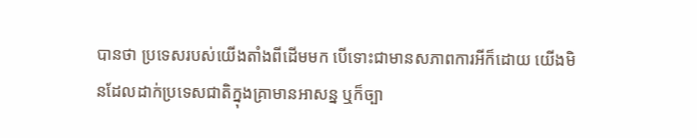បានថា ប្រទេសរបស់យើងតាំងពីដើមមក បើទោះជាមានសភាពការអីក៏ដោយ យើងមិនដែលដាក់ប្រទេសជាតិក្នុងគ្រាមានអាសន្ន ឬក៏ច្បា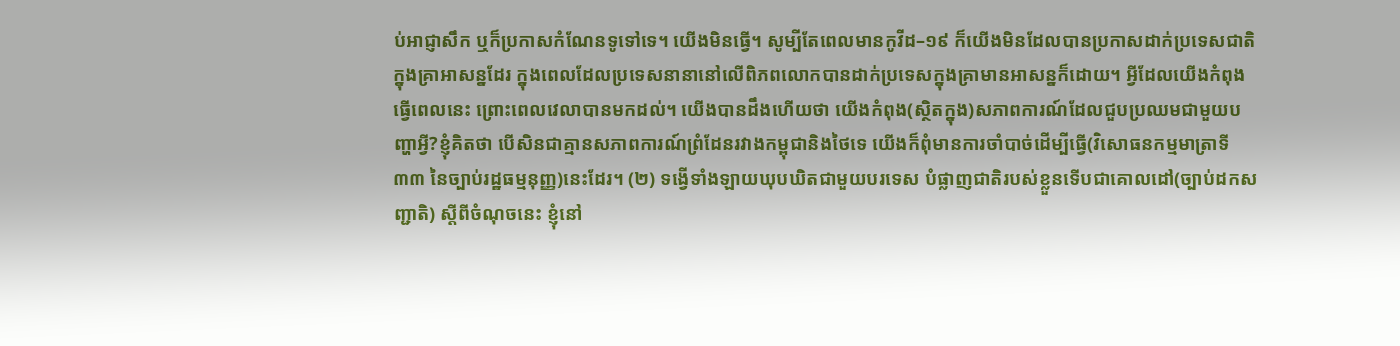ប់អាជ្ញាសឹក ឬក៏ប្រកាសកំណែនទូទៅទេ។ យើងមិនធ្វើ។ សូម្បីតែពេលមានកូវីដ–១៩ ក៏យើងមិនដែលបានប្រកាសដាក់ប្រទេសជាតិក្នុងគ្រាអាសន្នដែរ ក្នុងពេលដែលប្រទេសនានានៅលើពិភពលោកបានដាក់ប្រទេសក្នុងគ្រាមានអាសន្នក៏ដោយ។ អ្វីដែលយើងកំពុងធ្វើពេលនេះ ព្រោះពេលវេលាបានមកដល់។ យើងបានដឹងហើយថា យើងកំពុង(ស្ថិតក្នុង)សភាពការណ៍ដែលជួបប្រឈមជាមួយបញ្ហាអ្វី?ខ្ញុំគិតថា បើសិនជាគ្មានសភាពការណ៍ព្រំដែនរវាងកម្ពុជានិងថៃទេ យើងក៏ពុំមានការចាំបាច់ដើម្បីធ្វើ(វិសោធនកម្មមាត្រាទី៣៣ នៃច្បាប់រដ្ឋធម្មនុញ្ញ)នេះដែរ។ (២) ទង្វើទាំងឡាយឃុបឃិតជាមួយបរទេស បំផ្លាញជាតិរបស់ខ្លួនទើបជាគោលដៅ(ច្បាប់ដកសញ្ជាតិ) ស្តីពីចំណុចនេះ ខ្ញុំនៅ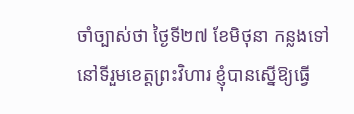ចាំច្បាស់ថា ថ្ងៃទី២៧ ខែមិថុនា កន្លងទៅ នៅទីរួមខេត្តព្រះវិហារ ខ្ញុំបានស្នើឱ្យធ្វើ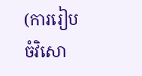(ការរៀបចំវិសោ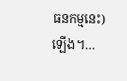ធនកម្មនេះ)ឡើង។…